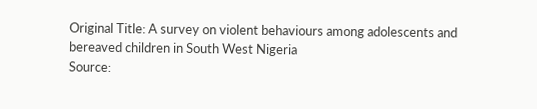Original Title: A survey on violent behaviours among adolescents and bereaved children in South West Nigeria
Source: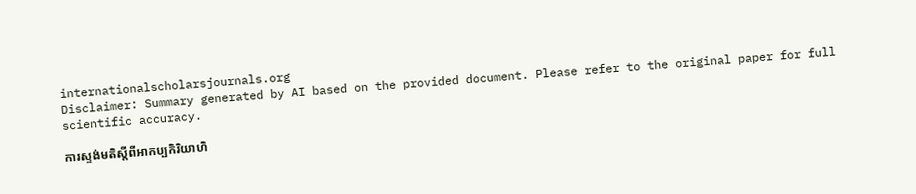internationalscholarsjournals.org
Disclaimer: Summary generated by AI based on the provided document. Please refer to the original paper for full scientific accuracy.

ការស្ទង់មតិស្តីពីអាកប្បកិរិយាហិ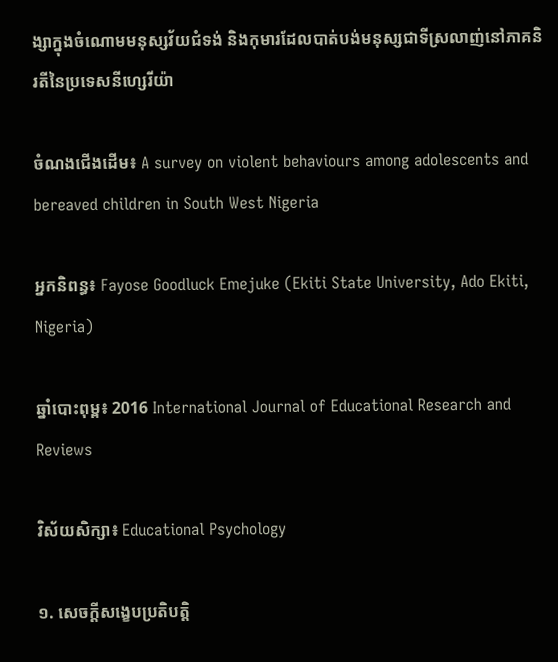ង្សាក្នុងចំណោមមនុស្សវ័យជំទង់ និងកុមារដែលបាត់បង់មនុស្សជាទីស្រលាញ់នៅភាគនិរតីនៃប្រទេសនីហ្សេរីយ៉ា

ចំណងជើងដើម៖ A survey on violent behaviours among adolescents and bereaved children in South West Nigeria

អ្នកនិពន្ធ៖ Fayose Goodluck Emejuke (Ekiti State University, Ado Ekiti, Nigeria)

ឆ្នាំបោះពុម្ព៖ 2016 International Journal of Educational Research and Reviews

វិស័យសិក្សា៖ Educational Psychology

១. សេចក្តីសង្ខេបប្រតិបត្តិ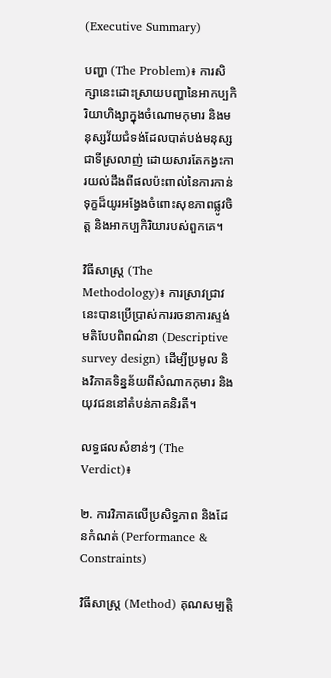(Executive Summary)

បញ្ហា (The Problem)៖ ការសិក្សានេះដោះស្រាយបញ្ហានៃអាកប្បកិរិយាហិង្សាក្នុងចំណោមកុមារ និងមនុស្សវ័យជំទង់ដែលបាត់បង់មនុស្សជាទីស្រលាញ់ ដោយសារតែកង្វះការយល់ដឹងពីផលប៉ះពាល់នៃការកាន់ទុក្ខដ៏យូរអង្វែងចំពោះសុខភាពផ្លូវចិត្ត និងអាកប្បកិរិយារបស់ពួកគេ។

វិធីសាស្ត្រ (The Methodology)៖ ការស្រាវជ្រាវនេះបានប្រើប្រាស់ការរចនាការស្ទង់មតិបែបពិពណ៌នា (Descriptive survey design) ដើម្បីប្រមូល និងវិភាគទិន្នន័យពីសំណាកកុមារ និងយុវជននៅតំបន់ភាគនិរតី។

លទ្ធផលសំខាន់ៗ (The Verdict)៖

២. ការវិភាគលើប្រសិទ្ធភាព និងដែនកំណត់ (Performance & Constraints)

វិធីសាស្ត្រ (Method) គុណសម្បត្តិ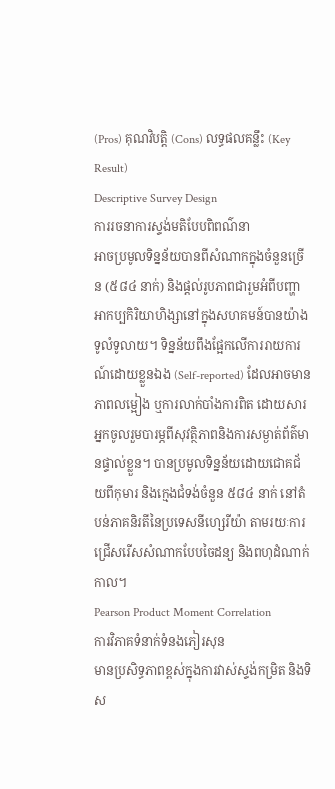(Pros) គុណវិបត្តិ (Cons) លទ្ធផលគន្លឹះ (Key Result)
Descriptive Survey Design
ការរចនាការស្ទង់មតិបែបពិពណ៌នា
អាចប្រមូលទិន្នន័យបានពីសំណាកក្នុងចំនួនច្រើន (៥៨៤ នាក់) និងផ្តល់រូបភាពជារួមអំពីបញ្ហាអាកប្បកិរិយាហិង្សានៅក្នុងសហគមន៍បានយ៉ាងទូលំទូលាយ។ ទិន្នន័យពឹងផ្អែកលើការរាយការណ៍ដោយខ្លួនឯង (Self-reported) ដែលអាចមានភាពលម្អៀង ឬការលាក់បាំងការពិត ដោយសារអ្នកចូលរួមបារម្ភពីសុវត្ថិភាពនិងការសម្ងាត់ព័ត៌មានផ្ទាល់ខ្លួន។ បានប្រមូលទិន្នន័យដោយជោគជ័យពីកុមារ និងក្មេងជំទង់ចំនួន ៥៨៤ នាក់ នៅតំបន់ភាគនិរតីនៃប្រទេសនីហ្សេរីយ៉ា តាមរយៈការជ្រើសរើសសំណាកបែបចៃដន្យ និងពហុដំណាក់កាល។
Pearson Product Moment Correlation
ការវិភាគទំនាក់ទំនងភៀរសុន
មានប្រសិទ្ធភាពខ្ពស់ក្នុងការវាស់ស្ទង់កម្រិត និងទិស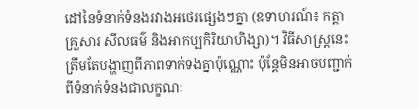ដៅនៃទំនាក់ទំនងរវាងអថេរផ្សេងៗគ្នា (ឧទាហរណ៍៖ កត្តាគ្រួសារ សីលធម៌ និងអាកប្បកិរិយាហិង្សា)។ វិធីសាស្ត្រនេះត្រឹមតែបង្ហាញពីភាពទាក់ទងគ្នាប៉ុណ្ណោះ ប៉ុន្តែមិនអាចបញ្ជាក់ពីទំនាក់ទំនងជាលក្ខណៈ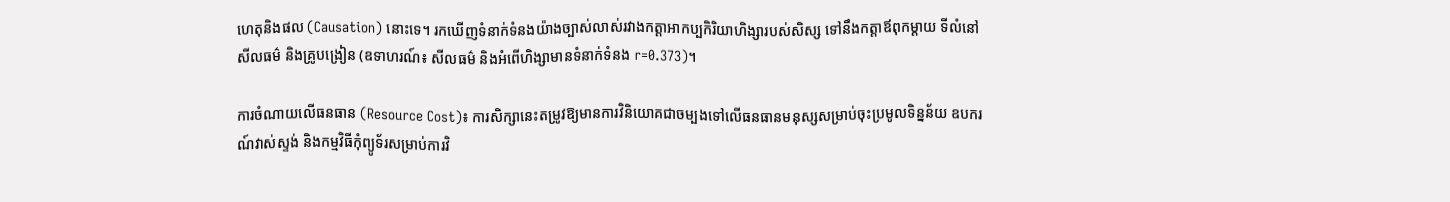ហេតុនិងផល (Causation) នោះទេ។ រកឃើញទំនាក់ទំនងយ៉ាងច្បាស់លាស់រវាងកត្តាអាកប្បកិរិយាហិង្សារបស់សិស្ស ទៅនឹងកត្តាឪពុកម្តាយ ទីលំនៅ សីលធម៌ និងគ្រូបង្រៀន (ឧទាហរណ៍៖ សីលធម៌ និងអំពើហិង្សាមានទំនាក់ទំនង r=0.373)។

ការចំណាយលើធនធាន (Resource Cost)៖ ការសិក្សានេះតម្រូវឱ្យមានការវិនិយោគជាចម្បងទៅលើធនធានមនុស្សសម្រាប់ចុះប្រមូលទិន្នន័យ ឧបករណ៍វាស់ស្ទង់ និងកម្មវិធីកុំព្យូទ័រសម្រាប់ការវិ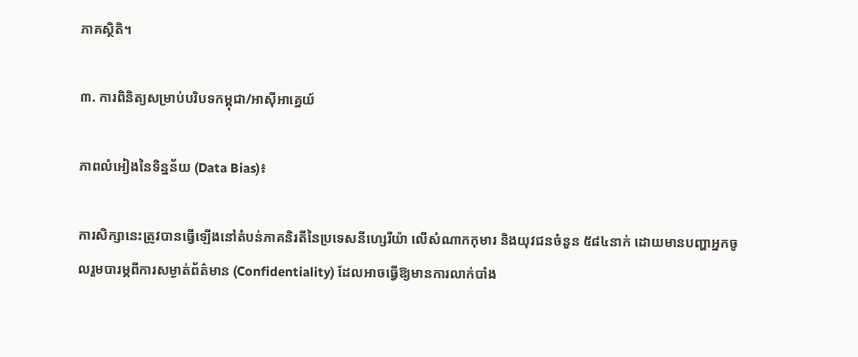ភាគស្ថិតិ។

៣. ការពិនិត្យសម្រាប់បរិបទកម្ពុជា/អាស៊ីអាគ្នេយ៍

ភាពលំអៀងនៃទិន្នន័យ (Data Bias)៖

ការសិក្សានេះត្រូវបានធ្វើឡើងនៅតំបន់ភាគនិរតីនៃប្រទេសនីហ្សេរីយ៉ា លើសំណាកកុមារ និងយុវជនចំនួន ៥៨៤នាក់ ដោយមានបញ្ហាអ្នកចូលរួមបារម្ភពីការសម្ងាត់ព័ត៌មាន (Confidentiality) ដែលអាចធ្វើឱ្យមានការលាក់បាំង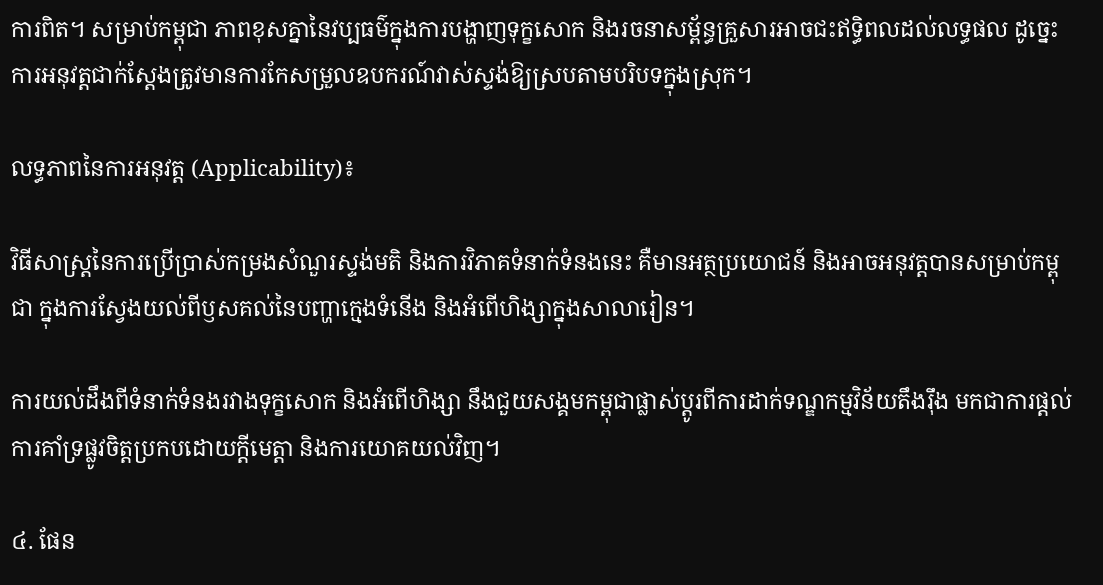ការពិត។ សម្រាប់កម្ពុជា ភាពខុសគ្នានៃវប្បធម៌ក្នុងការបង្ហាញទុក្ខសោក និងរចនាសម្ព័ន្ធគ្រួសារអាចជះឥទ្ធិពលដល់លទ្ធផល ដូច្នេះការអនុវត្តជាក់ស្តែងត្រូវមានការកែសម្រួលឧបករណ៍វាស់ស្ទង់ឱ្យស្របតាមបរិបទក្នុងស្រុក។

លទ្ធភាពនៃការអនុវត្ត (Applicability)៖

វិធីសាស្ត្រនៃការប្រើប្រាស់កម្រងសំណួរស្ទង់មតិ និងការវិភាគទំនាក់ទំនងនេះ គឺមានអត្ថប្រយោជន៍ និងអាចអនុវត្តបានសម្រាប់កម្ពុជា ក្នុងការស្វែងយល់ពីឫសគល់នៃបញ្ហាក្មេងទំនើង និងអំពើហិង្សាក្នុងសាលារៀន។

ការយល់ដឹងពីទំនាក់ទំនងរវាងទុក្ខសោក និងអំពើហិង្សា នឹងជួយសង្គមកម្ពុជាផ្លាស់ប្តូរពីការដាក់ទណ្ឌកម្មវិន័យតឹងរ៉ឹង មកជាការផ្តល់ការគាំទ្រផ្លូវចិត្តប្រកបដោយក្តីមេត្តា និងការយោគយល់វិញ។

៤. ផែន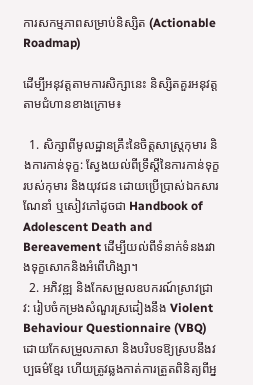ការសកម្មភាពសម្រាប់និស្សិត (Actionable Roadmap)

ដើម្បីអនុវត្តតាមការសិក្សានេះ និស្សិតគួរអនុវត្តតាមជំហានខាងក្រោម៖

  1. សិក្សាពីមូលដ្ឋានគ្រឹះនៃចិត្តសាស្ត្រកុមារ និងការកាន់ទុក្ខ: ស្វែងយល់ពីទ្រឹស្តីនៃការកាន់ទុក្ខរបស់កុមារ និងយុវជន ដោយប្រើប្រាស់ឯកសារណែនាំ ឬសៀវភៅដូចជា Handbook of Adolescent Death and Bereavement ដើម្បីយល់ពីទំនាក់ទំនងរវាងទុក្ខសោកនិងអំពើហិង្សា។
  2. អភិវឌ្ឍ និងកែសម្រួលឧបករណ៍ស្រាវជ្រាវ: រៀបចំកម្រងសំណួរស្រដៀងនឹង Violent Behaviour Questionnaire (VBQ) ដោយកែសម្រួលភាសា និងបរិបទឱ្យស្របនឹងវប្បធម៌ខ្មែរ ហើយត្រូវឆ្លងកាត់ការត្រួតពិនិត្យពីអ្ន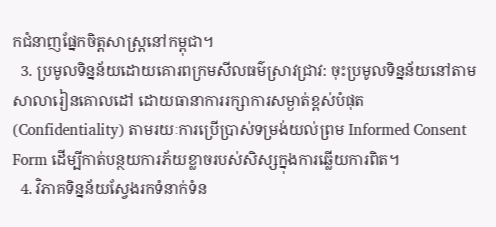កជំនាញផ្នែកចិត្តសាស្ត្រនៅកម្ពុជា។
  3. ប្រមូលទិន្នន័យដោយគោរពក្រមសីលធម៌ស្រាវជ្រាវ: ចុះប្រមូលទិន្នន័យនៅតាមសាលារៀនគោលដៅ ដោយធានាការរក្សាការសម្ងាត់ខ្ពស់បំផុត (Confidentiality) តាមរយៈការប្រើប្រាស់ទម្រង់យល់ព្រម Informed Consent Form ដើម្បីកាត់បន្ថយការភ័យខ្លាចរបស់សិស្សក្នុងការឆ្លើយការពិត។
  4. វិភាគទិន្នន័យស្វែងរកទំនាក់ទំន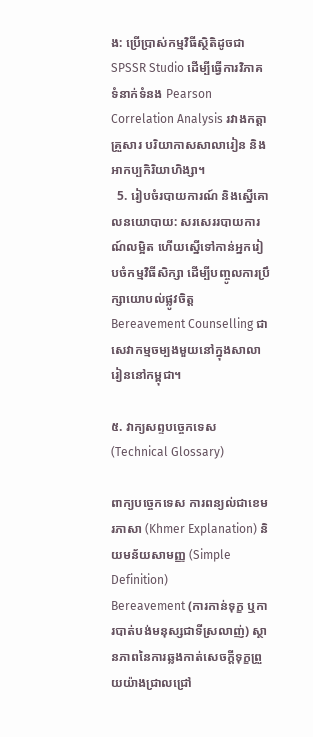ង: ប្រើប្រាស់កម្មវិធីស្ថិតិដូចជា SPSSR Studio ដើម្បីធ្វើការវិភាគទំនាក់ទំនង Pearson Correlation Analysis រវាងកត្តាគ្រួសារ បរិយាកាសសាលារៀន និងអាកប្បកិរិយាហិង្សា។
  5. រៀបចំរបាយការណ៍ និងស្នើគោលនយោបាយ: សរសេររបាយការណ៍លម្អិត ហើយស្នើទៅកាន់អ្នករៀបចំកម្មវិធីសិក្សា ដើម្បីបញ្ចូលការប្រឹក្សាយោបល់ផ្លូវចិត្ត Bereavement Counselling ជាសេវាកម្មចម្បងមួយនៅក្នុងសាលារៀននៅកម្ពុជា។

៥. វាក្យសព្ទបច្ចេកទេស (Technical Glossary)

ពាក្យបច្ចេកទេស ការពន្យល់ជាខេមរភាសា (Khmer Explanation) និយមន័យសាមញ្ញ (Simple Definition)
Bereavement (ការកាន់ទុក្ខ ឬការបាត់បង់មនុស្សជាទីស្រលាញ់) ស្ថានភាពនៃការឆ្លងកាត់សេចក្តីទុក្ខព្រួយយ៉ាងជ្រាលជ្រៅ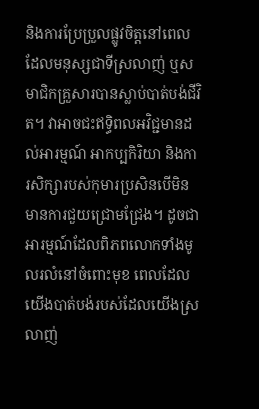និងការប្រែប្រួលផ្លូវចិត្តនៅពេលដែលមនុស្សជាទីស្រលាញ់ ឬសមាជិកគ្រួសារបានស្លាប់បាត់បង់ជីវិត។ វាអាចជះឥទ្ធិពលអវិជ្ជមានដល់អារម្មណ៍ អាកប្បកិរិយា និងការសិក្សារបស់កុមារប្រសិនបើមិនមានការជួយជ្រោមជ្រែង។ ដូចជាអារម្មណ៍ដែលពិភពលោកទាំងមូលរលំនៅចំពោះមុខ ពេលដែលយើងបាត់បង់របស់ដែលយើងស្រលាញ់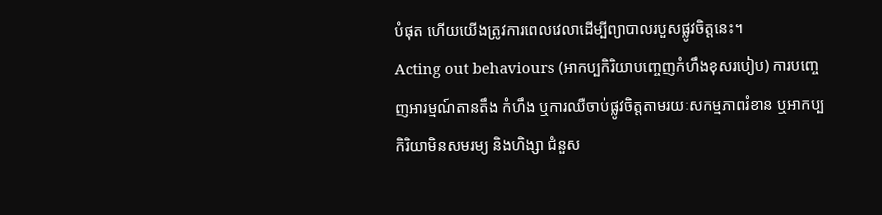បំផុត ហើយយើងត្រូវការពេលវេលាដើម្បីព្យាបាលរបួសផ្លូវចិត្តនេះ។
Acting out behaviours (អាកប្បកិរិយាបញ្ចេញកំហឹងខុសរបៀប) ការបញ្ចេញអារម្មណ៍តានតឹង កំហឹង ឬការឈឺចាប់ផ្លូវចិត្តតាមរយៈសកម្មភាពរំខាន ឬអាកប្បកិរិយាមិនសមរម្យ និងហិង្សា ជំនួស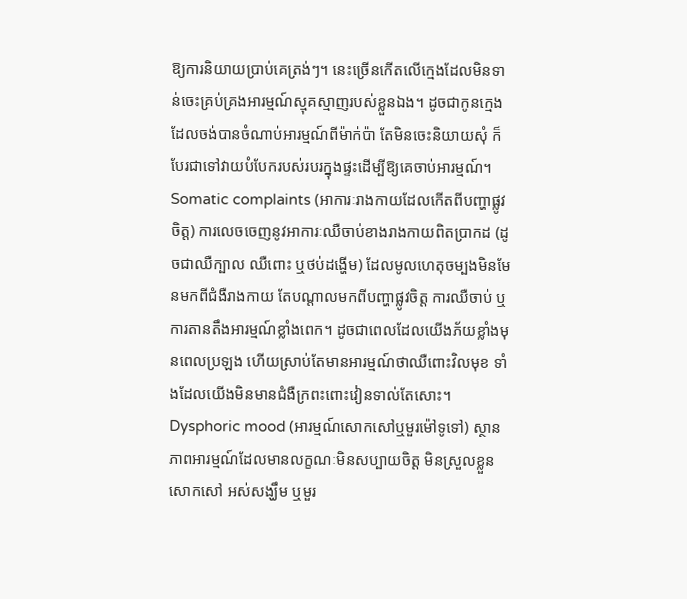ឱ្យការនិយាយប្រាប់គេត្រង់ៗ។ នេះច្រើនកើតលើក្មេងដែលមិនទាន់ចេះគ្រប់គ្រងអារម្មណ៍ស្មុគស្មាញរបស់ខ្លួនឯង។ ដូចជាកូនក្មេងដែលចង់បានចំណាប់អារម្មណ៍ពីម៉ាក់ប៉ា តែមិនចេះនិយាយសុំ ក៏បែរជាទៅវាយបំបែករបស់របរក្នុងផ្ទះដើម្បីឱ្យគេចាប់អារម្មណ៍។
Somatic complaints (អាការៈរាងកាយដែលកើតពីបញ្ហាផ្លូវចិត្ត) ការលេចចេញនូវអាការៈឈឺចាប់ខាងរាងកាយពិតប្រាកដ (ដូចជាឈឺក្បាល ឈឺពោះ ឬថប់ដង្ហើម) ដែលមូលហេតុចម្បងមិនមែនមកពីជំងឺរាងកាយ តែបណ្តាលមកពីបញ្ហាផ្លូវចិត្ត ការឈឺចាប់ ឬការតានតឹងអារម្មណ៍ខ្លាំងពេក។ ដូចជាពេលដែលយើងភ័យខ្លាំងមុនពេលប្រឡង ហើយស្រាប់តែមានអារម្មណ៍ថាឈឺពោះវិលមុខ ទាំងដែលយើងមិនមានជំងឺក្រពះពោះវៀនទាល់តែសោះ។
Dysphoric mood (អារម្មណ៍សោកសៅឬមួរម៉ៅទូទៅ) ស្ថានភាពអារម្មណ៍ដែលមានលក្ខណៈមិនសប្បាយចិត្ត មិនស្រួលខ្លួន សោកសៅ អស់សង្ឃឹម ឬមួរ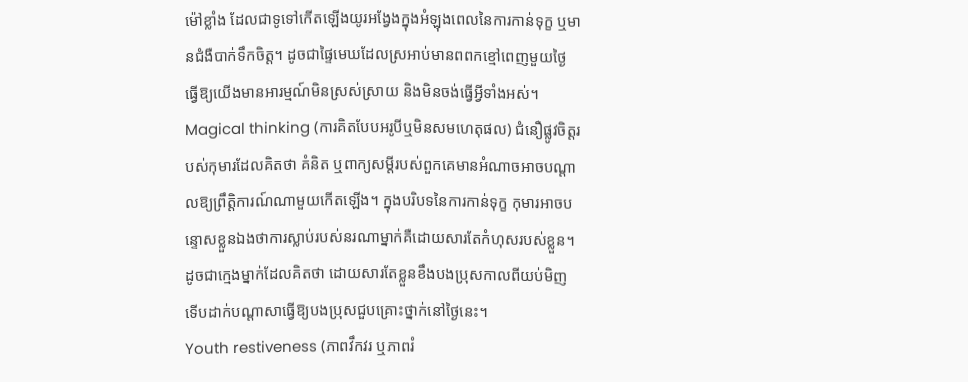ម៉ៅខ្លាំង ដែលជាទូទៅកើតឡើងយូរអង្វែងក្នុងអំឡុងពេលនៃការកាន់ទុក្ខ ឬមានជំងឺបាក់ទឹកចិត្ត។ ដូចជាផ្ទៃមេឃដែលស្រអាប់មានពពកខ្មៅពេញមួយថ្ងៃ ធ្វើឱ្យយើងមានអារម្មណ៍មិនស្រស់ស្រាយ និងមិនចង់ធ្វើអ្វីទាំងអស់។
Magical thinking (ការគិតបែបអរូបីឬមិនសមហេតុផល) ជំនឿផ្លូវចិត្តរបស់កុមារដែលគិតថា គំនិត ឬពាក្យសម្តីរបស់ពួកគេមានអំណាចអាចបណ្តាលឱ្យព្រឹត្តិការណ៍ណាមួយកើតឡើង។ ក្នុងបរិបទនៃការកាន់ទុក្ខ កុមារអាចបន្ទោសខ្លួនឯងថាការស្លាប់របស់នរណាម្នាក់គឺដោយសារតែកំហុសរបស់ខ្លួន។ ដូចជាក្មេងម្នាក់ដែលគិតថា ដោយសារតែខ្លួនខឹងបងប្រុសកាលពីយប់មិញ ទើបដាក់បណ្តាសាធ្វើឱ្យបងប្រុសជួបគ្រោះថ្នាក់នៅថ្ងៃនេះ។
Youth restiveness (ភាពវឹកវរ ឬភាពរំ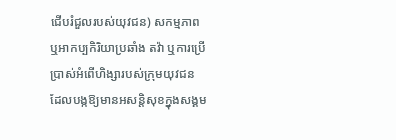ជើបរំជួលរបស់យុវជន) សកម្មភាព ឬអាកប្បកិរិយាប្រឆាំង តវ៉ា ឬការប្រើប្រាស់អំពើហិង្សារបស់ក្រុមយុវជន ដែលបង្កឱ្យមានអសន្តិសុខក្នុងសង្គម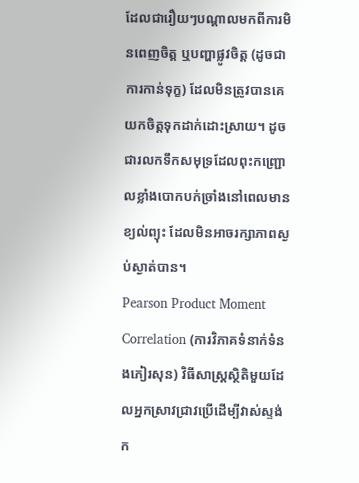ដែលជារឿយៗបណ្តាលមកពីការមិនពេញចិត្ត ឬបញ្ហាផ្លូវចិត្ត (ដូចជាការកាន់ទុក្ខ) ដែលមិនត្រូវបានគេយកចិត្តទុកដាក់ដោះស្រាយ។ ដូចជារលកទឹកសមុទ្រដែលពុះកញ្ជ្រោលខ្លាំងបោកបក់ច្រាំងនៅពេលមានខ្យល់ព្យុះ ដែលមិនអាចរក្សាភាពស្ងប់ស្ងាត់បាន។
Pearson Product Moment Correlation (ការវិភាគទំនាក់ទំនងភៀរសុន) វិធីសាស្ត្រស្ថិតិមួយដែលអ្នកស្រាវជ្រាវប្រើដើម្បីវាស់ស្ទង់ក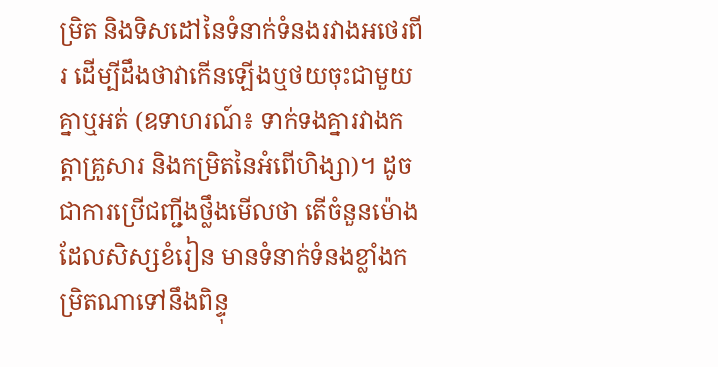ម្រិត និងទិសដៅនៃទំនាក់ទំនងរវាងអថេរពីរ ដើម្បីដឹងថាវាកើនឡើងឬថយចុះជាមួយគ្នាឬអត់ (ឧទាហរណ៍៖ ទាក់ទងគ្នារវាងកត្តាគ្រួសារ និងកម្រិតនៃអំពើហិង្សា)។ ដូចជាការប្រើជញ្ជីងថ្លឹងមើលថា តើចំនួនម៉ោងដែលសិស្សខំរៀន មានទំនាក់ទំនងខ្លាំងកម្រិតណាទៅនឹងពិន្ទុ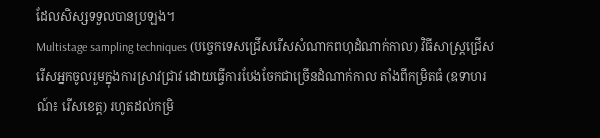ដែលសិស្សទទួលបានប្រឡង។
Multistage sampling techniques (បច្ចេកទេសជ្រើសរើសសំណាកពហុដំណាក់កាល) វិធីសាស្ត្រជ្រើសរើសអ្នកចូលរួមក្នុងការស្រាវជ្រាវ ដោយធ្វើការបែងចែកជាច្រើនដំណាក់កាល តាំងពីកម្រិតធំ (ឧទាហរណ៍៖ រើសខេត្ត) រហូតដល់កម្រិ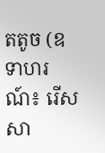តតូច (ឧទាហរណ៍៖ រើសសា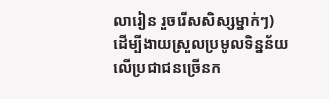លារៀន រួចរើសសិស្សម្នាក់ៗ) ដើម្បីងាយស្រួលប្រមូលទិន្នន័យលើប្រជាជនច្រើនក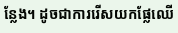ន្លែង។ ដូចជាការរើសយកផ្លែឈើ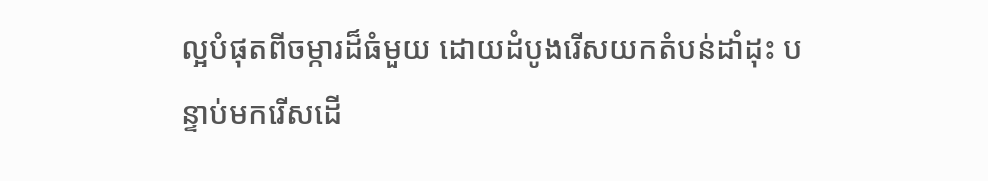ល្អបំផុតពីចម្ការដ៏ធំមួយ ដោយដំបូងរើសយកតំបន់ដាំដុះ បន្ទាប់មករើសដើ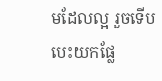មដែលល្អ រួចទើបបេះយកផ្លែ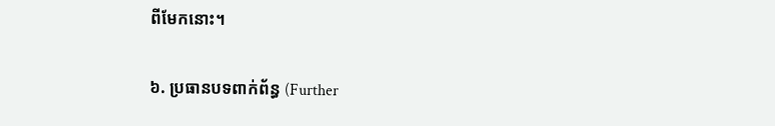ពីមែកនោះ។

៦. ប្រធានបទពាក់ព័ន្ធ (Further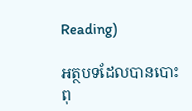Reading)

អត្ថបទដែលបានបោះពុ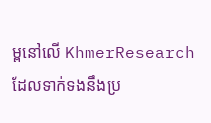ម្ពនៅលើ KhmerResearch ដែលទាក់ទងនឹងប្រ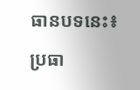ធានបទនេះ៖

ប្រធា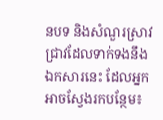នបទ និងសំណួរស្រាវជ្រាវដែលទាក់ទងនឹងឯកសារនេះ ដែលអ្នកអាចស្វែងរកបន្ថែម៖